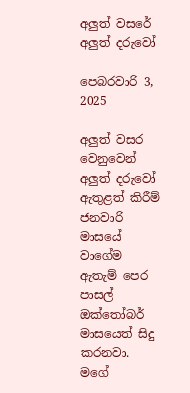අලුත් වසරේ අලුත් දරුවෝ

පෙබරවාරි 3, 2025

අලුත් වසර වෙනුවෙන් අලුත් දරුවෝ ඇතුළත් කිරීම් ජනවාරි මාසයේ වාගේම ඇතැම් පෙර පාසල් ඔක්තෝබර් මාසයෙත් සිදු කරනවා. මගේ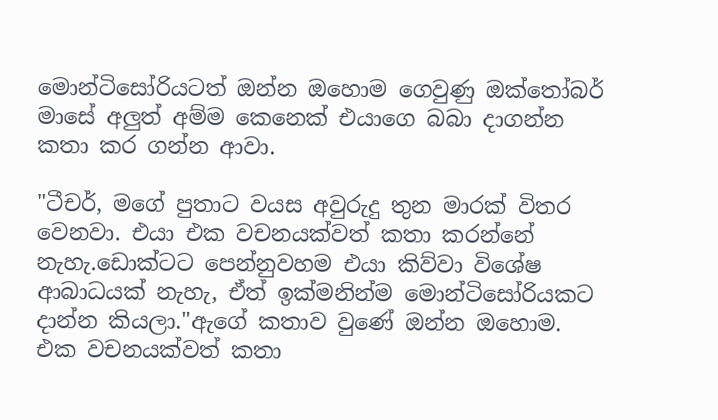මොන්ටිසෝරියටත් ඔන්න ඔහොම ගෙවුණු ඔක්තෝබර් මාසේ අලුත් අම්ම කෙනෙක් එයාගෙ බබා දාගන්න කතා කර ගන්න ආවා.

"ටීචර්, මගේ පුතාට වයස අවුරුදු තුන මාරක් විතර වෙනවා. එයා එක වචනයක්වත් කතා කරන්නේ නැහැ.ඩොක්ටට පෙන්නුවහම එයා කිව්වා විශේෂ ආබාධයක් නැහැ, ඒත් ඉක්මනින්ම මොන්ටිසෝරියකට දාන්න කියලා."ඇගේ කතාව වුණේ ඔන්න ඔහොම. එක වචනයක්වත් කතා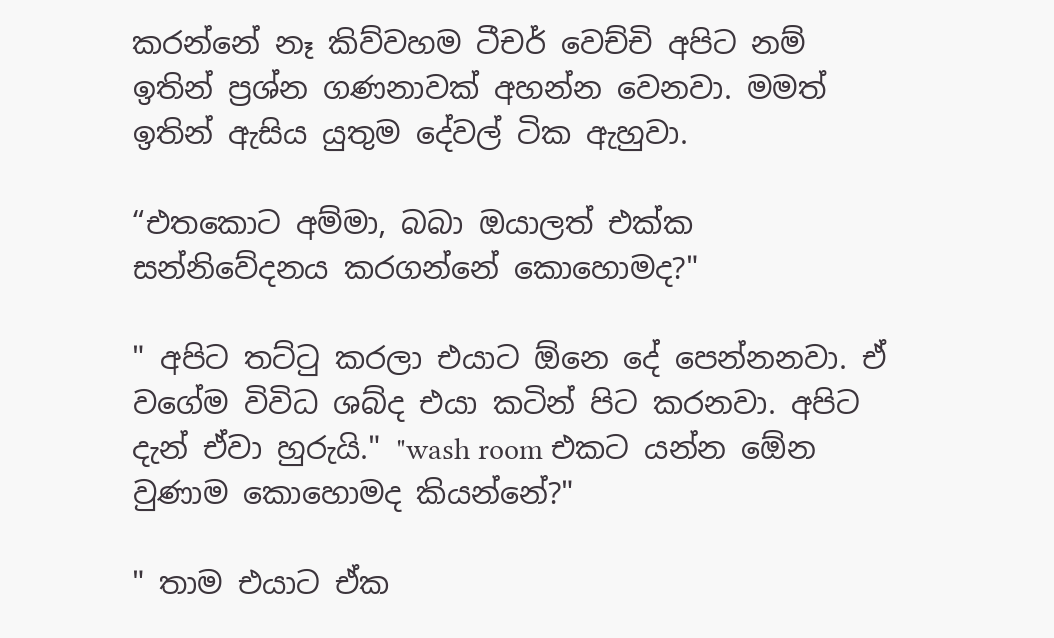කරන්නේ නෑ කිව්වහම ටීචර් වෙච්චි අපිට නම් ඉතින් ප්‍රශ්න ගණනාවක් අහන්න වෙනවා. මමත් ඉතින් ඇසිය යුතුම දේවල් ටික ඇහුවා.

“එතකොට අම්මා, බබා ඔයාලත් එක්ක සන්නිවේදනය කරගන්නේ කොහොමද?"

" අපිට තට්ටු කරලා එයාට ඕනෙ දේ පෙන්නනවා. ඒ වගේම විවිධ ශබ්ද එයා කටින් පිට කරනවා. අපිට දැන් ඒවා හුරුයි." "wash room එකට යන්න ඕ‍ෙන වුණාම කොහොමද කියන්නේ?"

" තාම එයාට ඒක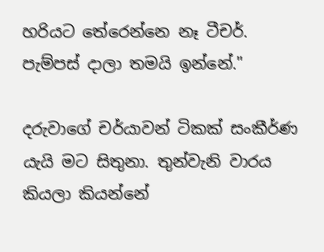හරියට තේරෙන්නෙ නෑ ටීචර්. පැම්පස් දාලා තමයි ඉන්නේ."

දරුවාගේ චර්යාවන් ටිකක් සංකීර්ණ යැයි මට සිතුනා. තුන්වැනි වාරය කියලා කියන්නේ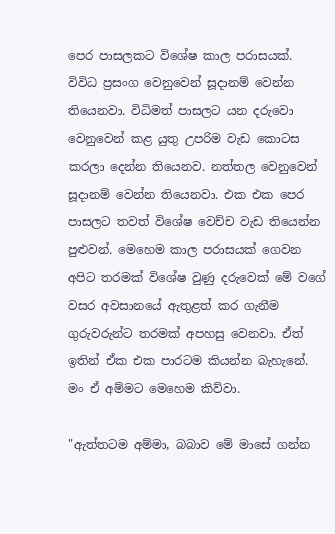පෙර පාසලකට විශේෂ කාල පරාසයක්. විවිධ ප්‍රසංග වෙනුවෙන් සූදානම් වෙන්න තියෙනවා. විධිමත් පාසලට යන දරුවො වෙනුවෙන් කළ යුතු උපරිම වැඩ කොටස කරලා දෙන්න තියෙනව. නත්තල වෙනුවෙන් සූදානම් වෙන්න තියෙනවා. එක එක පෙර පාසලට තවත් විශේෂ වෙච්ච වැඩ තියෙන්න පුළුවන්. මෙහෙම කාල පරාසයක් ගෙවන අපිට තරමක් විශේෂ වුණු දරුවෙක් මේ වගේ වසර අවසානයේ ඇතුළත් කර ගැනීම ගුරුවරුන්ට තරමක් අපහසු වෙනවා. ඒත් ඉතින් ඒක එක පාරටම කියන්න බැහැනේ. මං ඒ අම්මට මෙහෙම කිව්වා.

"ඇත්තටම අම්මා, බබාව මේ මාසේ ගන්න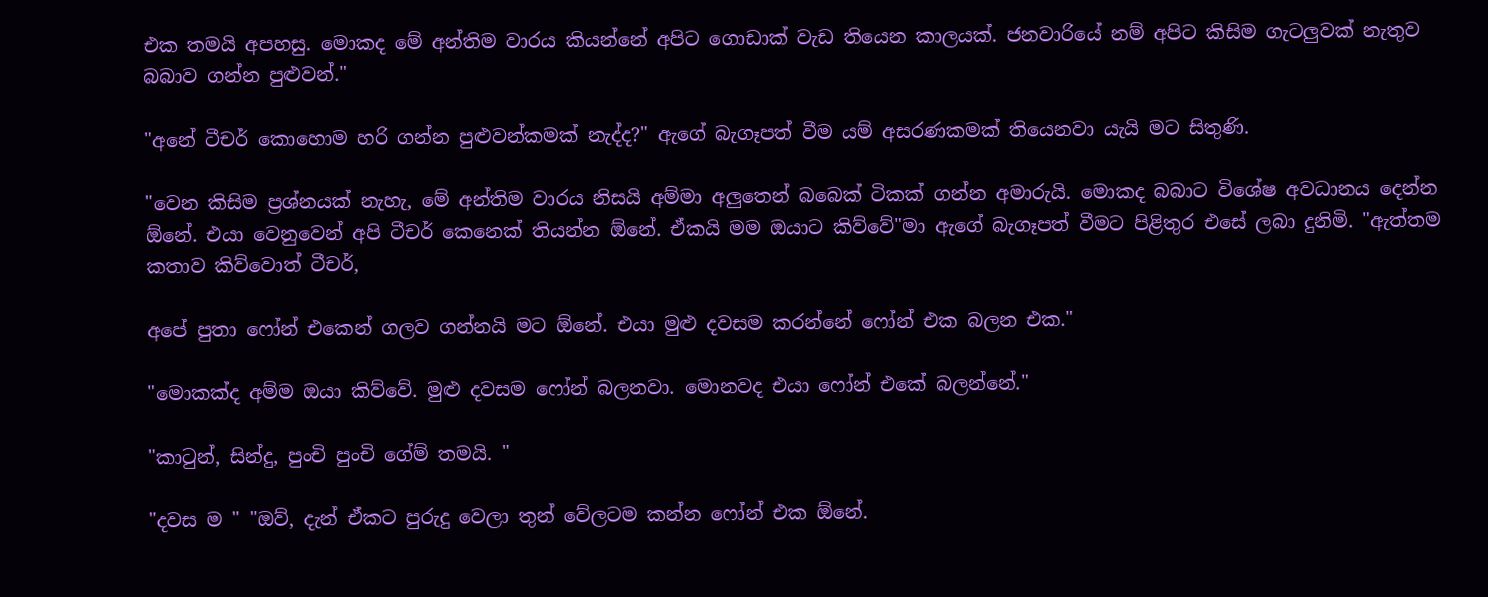එක තමයි අපහසු. මොකද මේ අන්තිම වාරය කියන්නේ අපිට ගොඩාක් වැඩ තියෙන කාලයක්. ජනවාරියේ නම් අපිට කිසිම ගැටලුවක් නැතුව බබාව ගන්න පුළුවන්."

"අනේ ටීචර් කොහොම හරි ගන්න පුළුවන්කමක් නැද්ද?" ඇගේ බැගෑපත් වීම යම් අසරණකමක් තියෙනවා යැයි මට සිතුණි.

"වෙන කිසිම ප්‍රශ්නයක් නැහැ, මේ අන්තිම වාරය නිසයි අම්මා අලුතෙන් බබෙක් ටිකක් ගන්න අමාරුයි. මොකද බබාට විශේෂ අවධානය දෙන්න ඕනේ. එයා වෙනුවෙන් අපි ටීචර් කෙනෙක් තියන්න ඕනේ. ඒකයි මම ඔයාට කිව්වේ"මා ඇගේ බැගෑපත් වීමට පිළිතුර එසේ ලබා දුනිමි. "ඇත්තම කතාව කිව්වොත් ටීචර්,

අපේ පුතා ෆෝන් එකෙන් ගලව ගන්නයි මට ඕනේ. එයා මුළු දවසම කරන්නේ ෆෝන් එක බලන එක."

"මොකක්ද අම්ම ඔයා කිව්වේ. මුළු දවසම ෆෝන් බලනවා. මොනවද එයා ෆෝන් එකේ බලන්නේ."

"කාටුන්, සින්දු, පුංචි පුංචි ගේම් තමයි. "

"දවස ම " "ඔව්, දැන් ඒකට පුරුදු වෙලා තුන් වේලටම කන්න ෆෝන් එක ඕනේ.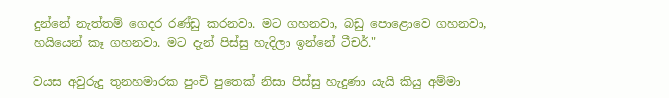දුන්නේ නැත්තම් ගෙදර රණ්ඩු කරනවා. මට ගහනවා, බඩු පොළොවෙ ගහනවා, හයියෙන් කෑ ගහනවා. මට දැන් පිස්සු හැදිලා ඉන්නේ ටීචර්."

වයස අවුරුදු තුනහමාරක පුංචි පුතෙක් නිසා පිස්සු හැදුණා යැයි කියු අම්මා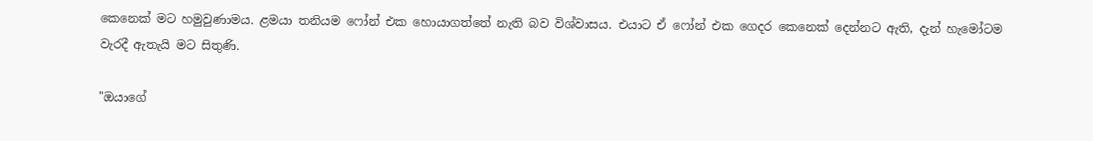කෙනෙක් මට හමුවුණාමය. ළමයා තනියම ෆෝන් එක හොයාගත්තේ නැති බව විශ්වාසය. එයාට ඒ ෆෝන් එක ගෙදර කෙනෙක් දෙන්නට ඇති, දැන් හැමෝටම වැරදී ඇතැයි මට සිතුණි.

"ඔයාගේ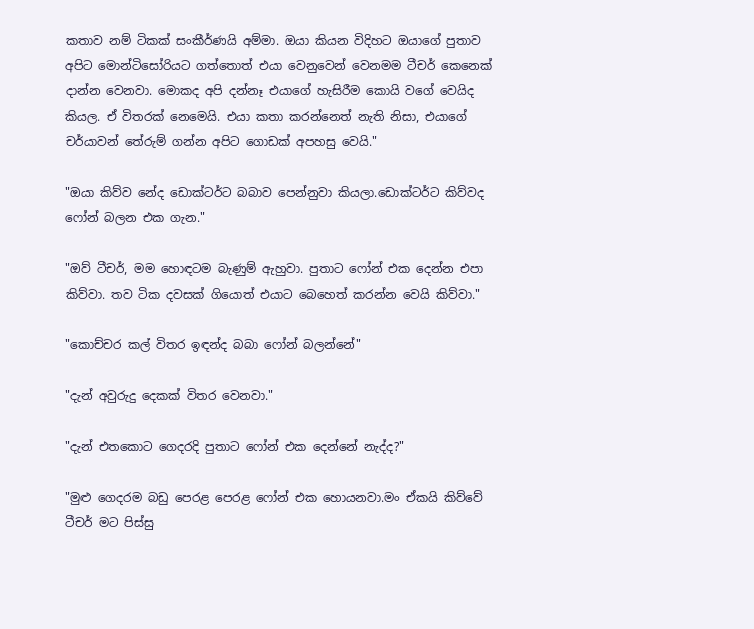කතාව නම් ටිකක් සංකීර්ණයි අම්මා. ඔයා කියන විදිහට ඔයාගේ පුතාව අපිට මොන්ටිසෝරියට ගත්තොත් එයා වෙනුවෙන් වෙනමම ටීචර් කෙනෙක් දාන්න වෙනවා. මොකද අපි දන්නෑ එයාගේ හැසිරීම කොයි වගේ වෙයිද කියල. ඒ විතරක් නෙමෙයි. එයා කතා කරන්නෙත් නැති නිසා, එයාගේ චර්යාවන් තේරුම් ගන්න අපිට ගොඩක් අපහසු වෙයි."

"ඔයා කිව්ව නේද ඩොක්ටර්ට බබාව පෙන්නුවා කියලා.ඩොක්ටර්ට කිව්වද ෆෝන් බලන එක ගැන."

"ඔව් ටීචර්, මම හොඳටම බැණුම් ඇහුවා. පුතාට ෆෝන් එක දෙන්න එපා කිව්වා. තව ටික දවසක් ගියොත් එයාට බෙහෙත් කරන්න වෙයි කිව්වා."

"කොච්චර කල් විතර ඉඳන්ද බබා ෆෝන් බලන්නේ"

"දැන් අවුරුදු දෙකක් විතර වෙනවා."

"දැන් එතකොට ගෙදරදි පුතාට ෆෝන් එක දෙන්නේ නැද්ද?"

"මුළු ගෙදරම බඩු පෙරළ පෙරළ ෆෝන් එක හොයනවා.මං ඒකයි කිව්වේ ටීචර් මට පිස්සු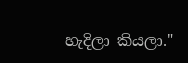හැදිලා කියලා."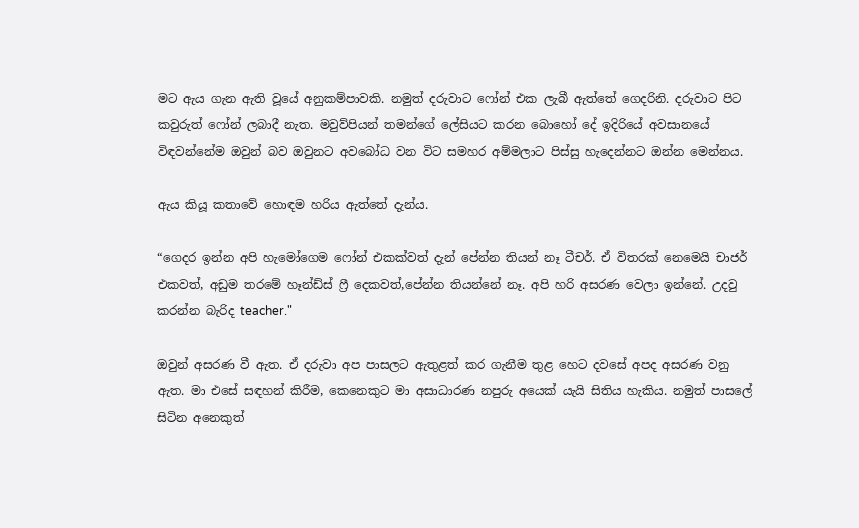මට ඇය ගැන ඇති වූයේ අනුකම්පාවකි. නමුත් දරුවාට ෆෝන් එක ලැබී ඇත්තේ ගෙදරිනි. දරුවාට පිට කවුරුත් ෆෝන් ලබාදී නැත. මවුව්පියන් තමන්ගේ ලේසියට කරන බොහෝ දේ ඉදිරියේ අවසානයේ විඳවන්නේම ඔවුන් බව ඔවුනට අවබෝධ වන විට සමහර අම්මලාට පිස්සු හැදෙන්නට ඔන්න මෙන්නය.

ඇය කියූ කතාවේ හොඳම හරිය ඇත්තේ දැන්ය.

“ගෙදර ඉන්න අපි හැමෝගෙම ෆෝන් එකක්වත් දැන් පේන්න තියන් නෑ ටීචර්. ඒ විතරක් නෙමෙයි චාජර් එකවත්, අඩුම තරමේ හෑන්ඩ්ස් ෆ්‍රී දෙකවත්,පේන්න තියන්නේ නෑ. අපි හරි අසරණ වෙලා ඉන්නේ. උදවු කරන්න බැරිද teacher."

ඔවුන් අසරණ වී ඇත. ඒ දරුවා අප පාසලට ඇතුළත් කර ගැනීම තුළ හෙට දවසේ අපද අසරණ වනු ඇත. මා එසේ සඳහන් කිරීම, කෙනෙකුට මා අසාධාරණ නපුරු අයෙක් යැයි සිතිය හැකිය. නමුත් පාසලේ සිටින අනෙකුත්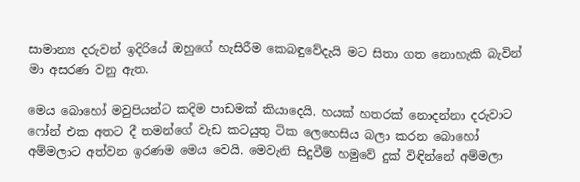සාමාන්‍ය දරුවන් ඉදිරියේ ඔහුගේ හැසිරීම කෙබඳුවේදැයි මට සිතා ගත නොහැකි බැවින් මා අසරණ වනු ඇත.

මෙය බොහෝ මවුපියන්ට කදිම පාඩමක් කියාදෙයි. හයක් හතරක් නොදන්නා දරුවාට ෆෝන් එක අතට දී තමන්ගේ වැඩ කටයුතු ටික ලෙහෙසිය බලා කරන බොහෝ අම්මලාට අත්වන ඉරණම මෙය වෙයි. මෙවැනි සිදුවීම් හමුවේ දුක් විඳින්නේ අම්මලා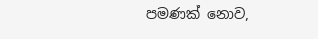පමණක් නොව,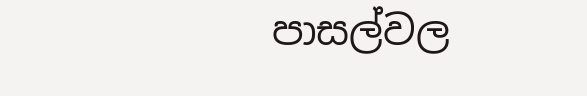පාසල්වල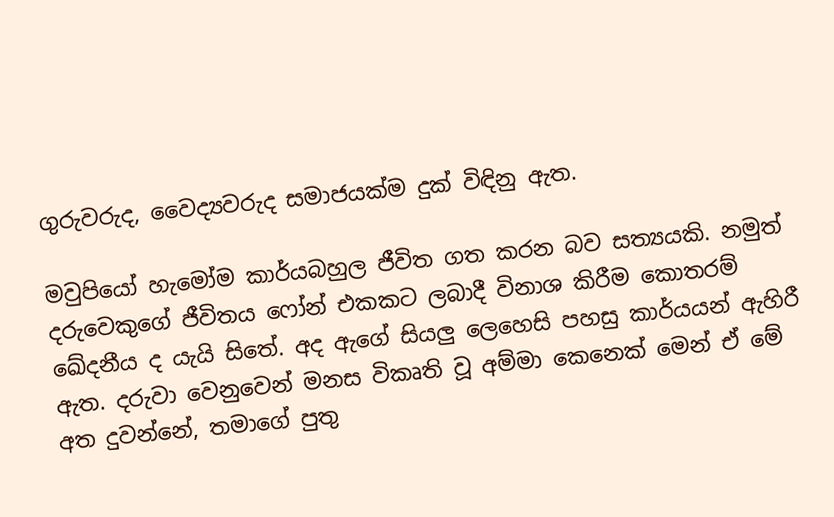ගුරුවරුද, වෛද්‍යවරුද සමාජයක්ම දුක් විඳිනු ඇත.

මවුපියෝ හැමෝම කාර්යබහුල ජීවිත ගත කරන බව සත්‍යයකි. නමුත් දරුවෙකුගේ ජීවිතය ෆෝන් එකකට ලබාදී විනාශ කිරීම කොතරම් ඛේදනීය ද යැයි සිතේ. අද ඇගේ සියලු ලෙහෙසි පහසු කාර්යයන් ඇහිරී ඇත. දරුවා වෙනුවෙන් මනස විකෘති වූ අම්මා කෙනෙක් මෙන් ඒ මේ අත දුවන්නේ, තමාගේ පුතු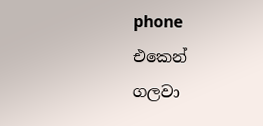phone එකෙන් ගලවා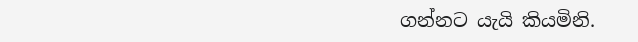ගන්නට යැයි කියමිනි.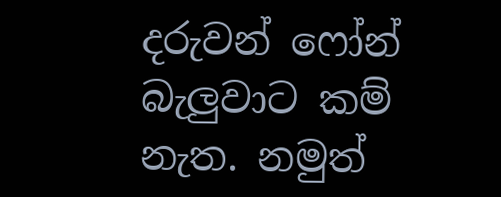දරුවන් ෆෝන් බැලුවාට කම් නැත. නමුත්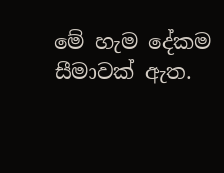මේ හැම දේකම සීමාවක් ඇත.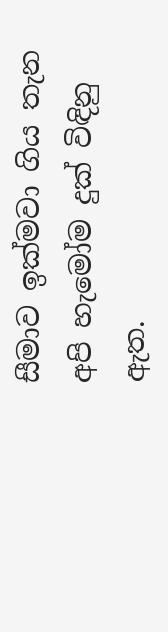සීමාව ඉක්මවා ගිය තැන අපි හැමෝම දුක් විඳිනු ඇත.